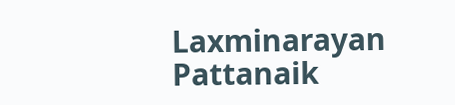Laxminarayan Pattanaik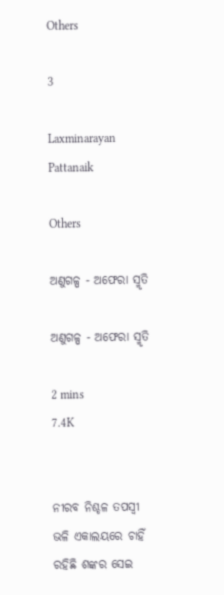Others

3

Laxminarayan Pattanaik

Others

ଅଣୁଗଳ୍ପ - ଅଫେରା ସ୍ମୃତି

ଅଣୁଗଳ୍ପ - ଅଫେରା ସ୍ମୃତି

2 mins
7.4K


ନୀରବ ନିଶ୍ଚଳ ତପସ୍ଵୀ ଭଳି ଏକାଲୟରେ ଚାହିଁ ରହିଛି ଶଙ୍କର ସେଇ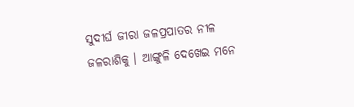ସୁଦୀର୍ଘ ଜୀରା ଜଳପ୍ରପାତର ନୀଳ ଜଳରାଶିକୁ । ଆଙ୍ଗୁଳି ଦେଖେଇ ମନେ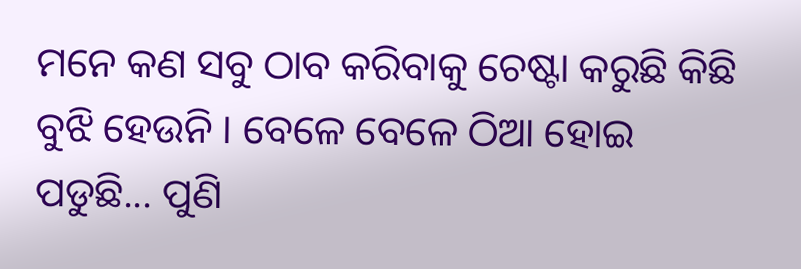ମନେ କଣ ସବୁ ଠାବ କରିବାକୁ ଚେଷ୍ଟା କରୁଛି କିଛି ବୁଝି ହେଉନି । ବେଳେ ବେଳେ ଠିଆ ହୋଇ ପଡୁଛି... ପୁଣି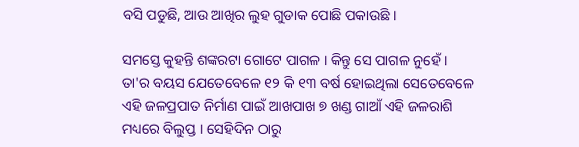ବସି ପଡୁଛି, ଆଉ ଆଖିର ଲୁହ ଗୁଡାକ ପୋଛି ପକାଉଛି ।

ସମସ୍ତେ କୁହନ୍ତି ଶଙ୍କରଟା ଗୋଟେ ପାଗଳ । କିନ୍ତୁ ସେ ପାଗଳ ନୁହେଁ । ତା'ର ବୟସ ଯେତେବେଳେ ୧୨ କି ୧୩ ବର୍ଷ ହୋଇଥିଲା ସେତେବେଳେ ଏହି ଜଳପ୍ରପାତ ନିର୍ମାଣ ପାଇଁ ଆଖପାଖ ୭ ଖଣ୍ଡ ଗାଆଁ ଏହି ଜଳରାଶି ମଧ୍ୟରେ ବିଲୁପ୍ତ । ସେହିଦିନ ଠାରୁ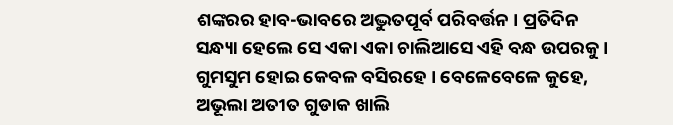ଶଙ୍କରର ହାବ-ଭାବରେ ଅଦ୍ଭୁତପୂର୍ବ ପରିବର୍ତ୍ତନ । ପ୍ରତିଦିନ ସନ୍ଧ୍ୟା ହେଲେ ସେ ଏକା ଏକା ଚାଲିଆସେ ଏହି ବନ୍ଧ ଉପରକୁ । ଗୁମସୁମ ହୋଇ କେବଳ ବସିରହେ । ବେଳେବେଳେ କୁହେ, ଅଭୂଲା ଅତୀତ ଗୁଡାକ ଖାଲି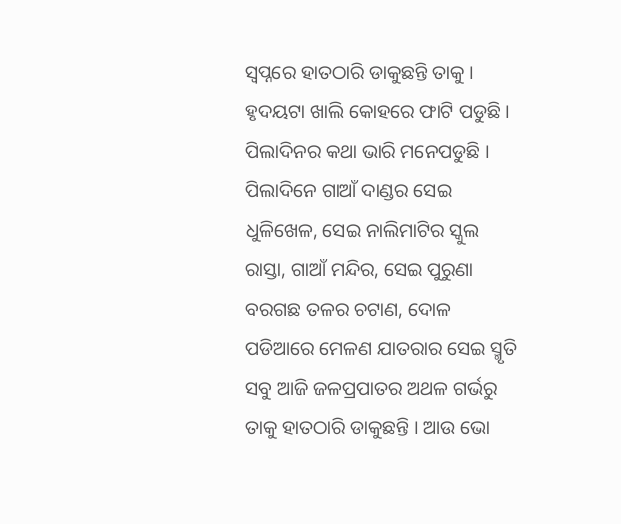ସ୍ଵପ୍ନରେ ହାତଠାରି ଡାକୁଛନ୍ତି ତାକୁ । ହୃଦୟଟା ଖାଲି କୋହରେ ଫାଟି ପଡୁଛି । ପିଲାଦିନର କଥା ଭାରି ମନେପଡୁଛି । ପିଲାଦିନେ ଗାଆଁ ଦାଣ୍ଡର ସେଇ ଧୁଳିଖେଳ, ସେଇ ନାଲିମାଟିର ସ୍କୁଲ ରାସ୍ତା, ଗାଆଁ ମନ୍ଦିର, ସେଇ ପୁରୁଣା ବରଗଛ ତଳର ଚଟାଣ, ଦୋଳ ପଡିଆରେ ମେଳଣ ଯାତରାର ସେଇ ସ୍ମୃତି ସବୁ ଆଜି ଜଳପ୍ରପାତର ଅଥଳ ଗର୍ଭରୁ ତାକୁ ହାତଠାରି ଡାକୁଛନ୍ତି । ଆଉ ଭୋ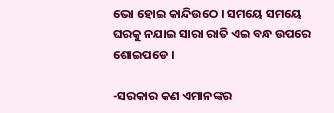ଭୋ ହୋଇ କାନ୍ଦିଉଠେ । ସମୟେ ସମୟେ ଘରକୁ ନଯାଇ ସାରା ରାତି ଏଇ ବନ୍ଧ ଉପରେ ଶୋଇପଡେ ।

-ସରକାର କଣ ଏମାନଙ୍କର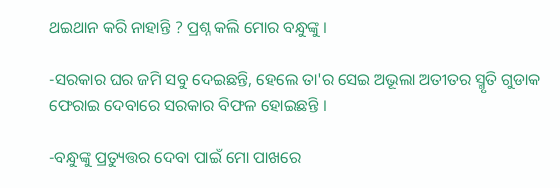ଥଇଥାନ କରି ନାହାନ୍ତି ? ପ୍ରଶ୍ନ କଲି ମୋର ବନ୍ଧୁଙ୍କୁ ।

-ସରକାର ଘର ଜମି ସବୁ ଦେଇଛନ୍ତି, ହେଲେ ତା'ର ସେଇ ଅଭୂଲା ଅତୀତର ସ୍ମୃତି ଗୁଡାକ ଫେରାଇ ଦେବାରେ ସରକାର ବିଫଳ ହୋଇଛନ୍ତି ।

-ବନ୍ଧୁଙ୍କୁ ପ୍ରତ୍ୟୁତ୍ତର ଦେବା ପାଇଁ ମୋ ପାଖରେ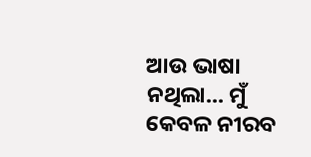ଆଉ ଭାଷା ନଥିଲା... ମୁଁ କେବଳ ନୀରବ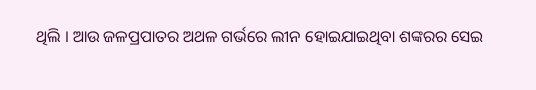ଥିଲି । ଆଉ ଜଳପ୍ରପାତର ଅଥଳ ଗର୍ଭରେ ଲୀନ ହୋଇଯାଇଥିବା ଶଙ୍କରର ସେଇ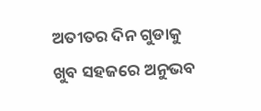ଅତୀତର ଦିନ ଗୁଡାକୁ ଖୁବ ସହଜରେ ଅନୁଭବ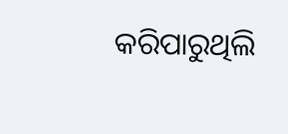କରିପାରୁଥିଲି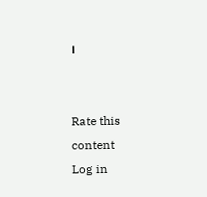।


Rate this content
Log in